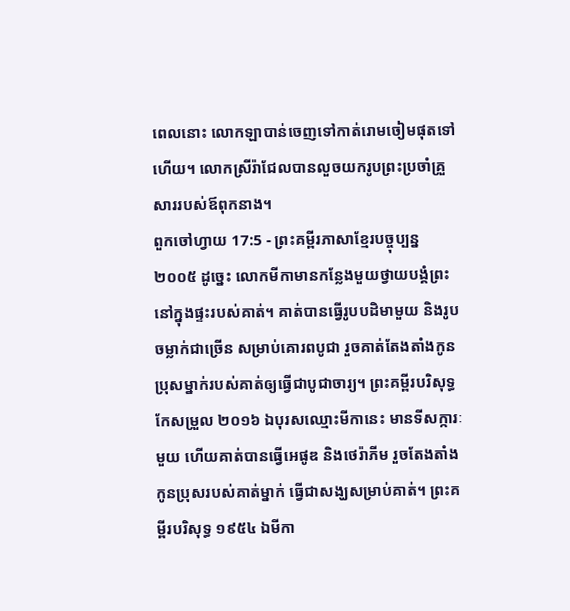ពេលនោះ លោកឡាបាន់ចេញទៅកាត់រោមចៀមផុតទៅហើយ។ លោកស្រីរ៉ាជែលបានលួចយករូបព្រះប្រចាំគ្រួសាររបស់ឪពុកនាង។
ពួកចៅហ្វាយ 17:5 - ព្រះគម្ពីរភាសាខ្មែរបច្ចុប្បន្ន ២០០៥ ដូច្នេះ លោកមីកាមានកន្លែងមួយថ្វាយបង្គំព្រះ នៅក្នុងផ្ទះរបស់គាត់។ គាត់បានធ្វើរូបបដិមាមួយ និងរូបចម្លាក់ជាច្រើន សម្រាប់គោរពបូជា រួចគាត់តែងតាំងកូនប្រុសម្នាក់របស់គាត់ឲ្យធ្វើជាបូជាចារ្យ។ ព្រះគម្ពីរបរិសុទ្ធកែសម្រួល ២០១៦ ឯបុរសឈ្មោះមីកានេះ មានទីសក្ការៈមួយ ហើយគាត់បានធ្វើអេផូឌ និងថេរ៉ាភីម រួចតែងតាំងកូនប្រុសរបស់គាត់ម្នាក់ ធ្វើជាសង្ឃសម្រាប់គាត់។ ព្រះគម្ពីរបរិសុទ្ធ ១៩៥៤ ឯមីកា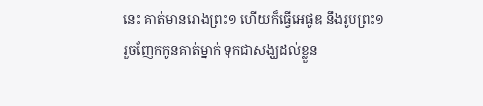នេះ គាត់មានរោងព្រះ១ ហើយក៏ធ្វើអេផូឌ នឹងរូបព្រះ១ រួចញែកកូនគាត់ម្នាក់ ទុកជាសង្ឃដល់ខ្លួន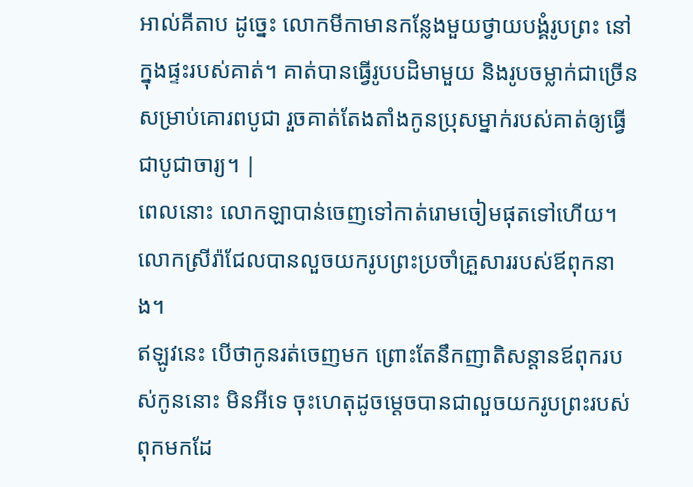អាល់គីតាប ដូច្នេះ លោកមីកាមានកន្លែងមួយថ្វាយបង្គំរូបព្រះ នៅក្នុងផ្ទះរបស់គាត់។ គាត់បានធ្វើរូបបដិមាមួយ និងរូបចម្លាក់ជាច្រើន សម្រាប់គោរពបូជា រួចគាត់តែងតាំងកូនប្រុសម្នាក់របស់គាត់ឲ្យធ្វើជាបូជាចារ្យ។ |
ពេលនោះ លោកឡាបាន់ចេញទៅកាត់រោមចៀមផុតទៅហើយ។ លោកស្រីរ៉ាជែលបានលួចយករូបព្រះប្រចាំគ្រួសាររបស់ឪពុកនាង។
ឥឡូវនេះ បើថាកូនរត់ចេញមក ព្រោះតែនឹកញាតិសន្ដានឪពុករបស់កូននោះ មិនអីទេ ចុះហេតុដូចម្ដេចបានជាលួចយករូបព្រះរបស់ពុកមកដែ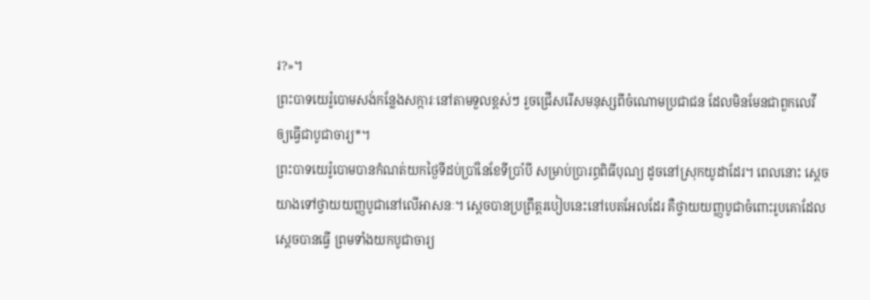រ?»។
ព្រះបាទយេរ៉ូបោមសង់កន្លែងសក្ការៈនៅតាមទួលខ្ពស់ៗ រួចជ្រើសរើសមនុស្សពីចំណោមប្រជាជន ដែលមិនមែនជាពួកលេវី ឲ្យធ្វើជាបូជាចារ្យ*។
ព្រះបាទយេរ៉ូបោមបានកំណត់យកថ្ងៃទីដប់ប្រាំនៃខែទីប្រាំបី សម្រាប់ប្រារព្ធពិធីបុណ្យ ដូចនៅស្រុកយូដាដែរ។ ពេលនោះ ស្ដេចយាងទៅថ្វាយយញ្ញបូជានៅលើអាសនៈ។ ស្ដេចបានប្រព្រឹត្តរបៀបនេះនៅបេតអែលដែរ គឺថ្វាយយញ្ញបូជាចំពោះរូបគោដែលស្ដេចបានធ្វើ ព្រមទាំងយកបូជាចារ្យ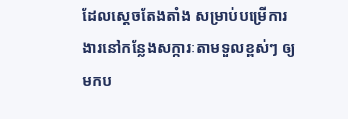ដែលស្ដេចតែងតាំង សម្រាប់បម្រើការងារនៅកន្លែងសក្ការៈតាមទួលខ្ពស់ៗ ឲ្យមកប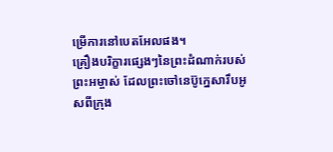ម្រើការនៅបេតអែលផង។
គ្រឿងបរិក្ខារផ្សេងៗនៃព្រះដំណាក់របស់ព្រះអម្ចាស់ ដែលព្រះចៅនេប៊ូក្នេសារឹបអូសពីក្រុង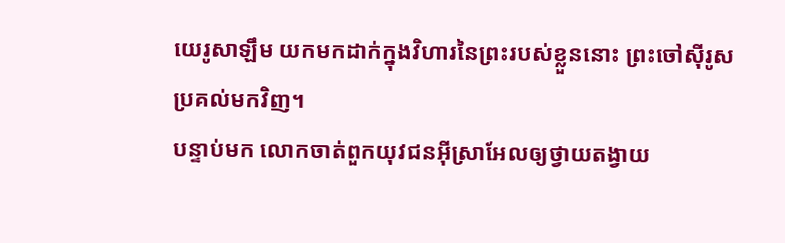យេរូសាឡឹម យកមកដាក់ក្នុងវិហារនៃព្រះរបស់ខ្លួននោះ ព្រះចៅស៊ីរូសប្រគល់មកវិញ។
បន្ទាប់មក លោកចាត់ពួកយុវជនអ៊ីស្រាអែលឲ្យថ្វាយតង្វាយ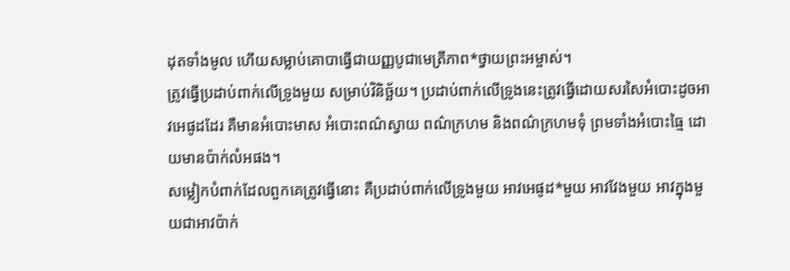ដុតទាំងមូល ហើយសម្លាប់គោបាធ្វើជាយញ្ញបូជាមេត្រីភាព*ថ្វាយព្រះអម្ចាស់។
ត្រូវធ្វើប្រដាប់ពាក់លើទ្រូងមួយ សម្រាប់វិនិច្ឆ័យ។ ប្រដាប់ពាក់លើទ្រូងនេះត្រូវធ្វើដោយសរសៃអំបោះដូចអាវអេផូដដែរ គឺមានអំបោះមាស អំបោះពណ៌ស្វាយ ពណ៌ក្រហម និងពណ៌ក្រហមទុំ ព្រមទាំងអំបោះធ្មៃ ដោយមានប៉ាក់លំអផង។
សម្លៀកបំពាក់ដែលពួកគេត្រូវធ្វើនោះ គឺប្រដាប់ពាក់លើទ្រូងមួយ អាវអេផូដ*មួយ អាវវែងមួយ អាវក្នុងមួយជាអាវប៉ាក់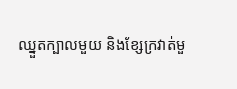ឈ្នួតក្បាលមួយ និងខ្សែក្រវាត់មួ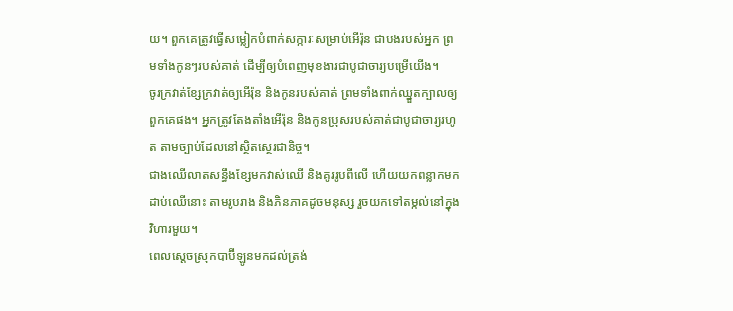យ។ ពួកគេត្រូវធ្វើសម្លៀកបំពាក់សក្ការៈសម្រាប់អើរ៉ុន ជាបងរបស់អ្នក ព្រមទាំងកូនៗរបស់គាត់ ដើម្បីឲ្យបំពេញមុខងារជាបូជាចារ្យបម្រើយើង។
ចូរក្រវាត់ខ្សែក្រវាត់ឲ្យអើរ៉ុន និងកូនរបស់គាត់ ព្រមទាំងពាក់ឈ្នួតក្បាលឲ្យពួកគេផង។ អ្នកត្រូវតែងតាំងអើរ៉ុន និងកូនប្រុសរបស់គាត់ជាបូជាចារ្យរហូត តាមច្បាប់ដែលនៅស្ថិតស្ថេរជានិច្ច។
ជាងឈើលាតសន្ធឹងខ្សែមកវាស់ឈើ និងគូររូបពីលើ ហើយយកពន្លាកមកដាប់ឈើនោះ តាមរូបរាង និងភិនភាគដូចមនុស្ស រួចយកទៅតម្កល់នៅក្នុងវិហារមួយ។
ពេលស្ដេចស្រុកបាប៊ីឡូនមកដល់ត្រង់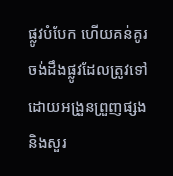ផ្លូវបំបែក ហើយគន់គូរចង់ដឹងផ្លូវដែលត្រូវទៅ ដោយអង្រួនព្រួញផ្សង និងសួរ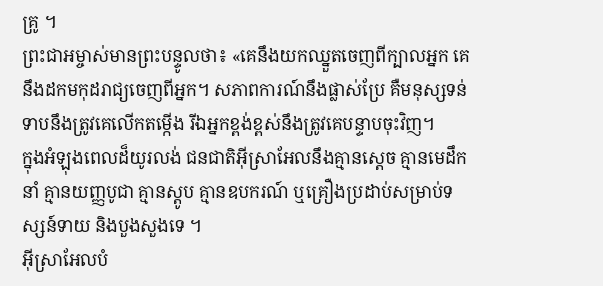គ្រូ ។
ព្រះជាអម្ចាស់មានព្រះបន្ទូលថា៖ «គេនឹងយកឈ្នួតចេញពីក្បាលអ្នក គេនឹងដកមកុដរាជ្យចេញពីអ្នក។ សភាពការណ៍នឹងផ្លាស់ប្រែ គឺមនុស្សទន់ទាបនឹងត្រូវគេលើកតម្កើង រីឯអ្នកខ្ពង់ខ្ពស់នឹងត្រូវគេបន្ទាបចុះវិញ។
ក្នុងអំឡុងពេលដ៏យូរលង់ ជនជាតិអ៊ីស្រាអែលនឹងគ្មានស្ដេច គ្មានមេដឹកនាំ គ្មានយញ្ញបូជា គ្មានស្តូប គ្មានឧបករណ៍ ឬគ្រឿងប្រដាប់សម្រាប់ទស្សន៍ទាយ និងបួងសួងទេ ។
អ៊ីស្រាអែលបំ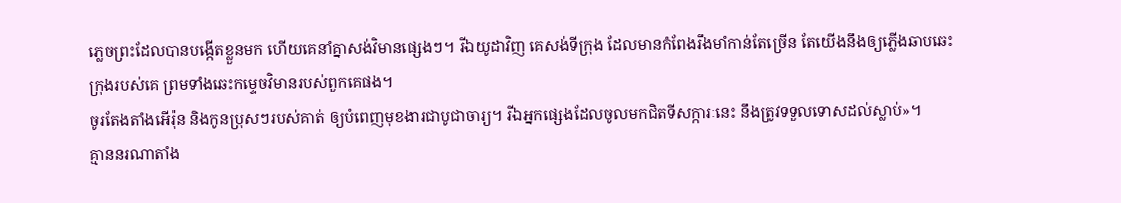ភ្លេចព្រះដែលបានបង្កើតខ្លួនមក ហើយគេនាំគ្នាសង់វិមានផ្សេងៗ។ រីឯយូដាវិញ គេសង់ទីក្រុង ដែលមានកំពែងរឹងមាំកាន់តែច្រើន តែយើងនឹងឲ្យភ្លើងឆាបឆេះក្រុងរបស់គេ ព្រមទាំងឆេះកម្ទេចវិមានរបស់ពួកគេផង។
ចូរតែងតាំងអើរ៉ុន និងកូនប្រុសៗរបស់គាត់ ឲ្យបំពេញមុខងារជាបូជាចារ្យ។ រីឯអ្នកផ្សេងដែលចូលមកជិតទីសក្ការៈនេះ នឹងត្រូវទទួលទោសដល់ស្លាប់»។
គ្មាននរណាតាំង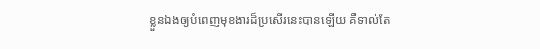ខ្លួនឯងឲ្យបំពេញមុខងារដ៏ប្រសើរនេះបានឡើយ គឺទាល់តែ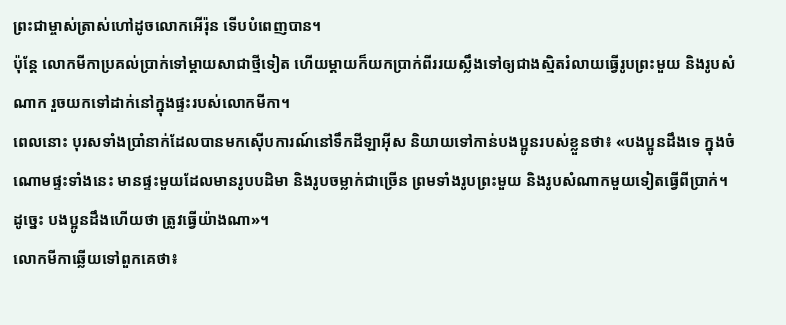ព្រះជាម្ចាស់ត្រាស់ហៅដូចលោកអើរ៉ុន ទើបបំពេញបាន។
ប៉ុន្តែ លោកមីកាប្រគល់ប្រាក់ទៅម្ដាយសាជាថ្មីទៀត ហើយម្ដាយក៏យកប្រាក់ពីររយស្លឹងទៅឲ្យជាងស្មិតរំលាយធ្វើរូបព្រះមួយ និងរូបសំណាក រួចយកទៅដាក់នៅក្នុងផ្ទះរបស់លោកមីកា។
ពេលនោះ បុរសទាំងប្រាំនាក់ដែលបានមកស៊ើបការណ៍នៅទឹកដីឡាអ៊ីស និយាយទៅកាន់បងប្អូនរបស់ខ្លួនថា៖ «បងប្អូនដឹងទេ ក្នុងចំណោមផ្ទះទាំងនេះ មានផ្ទះមួយដែលមានរូបបដិមា និងរូបចម្លាក់ជាច្រើន ព្រមទាំងរូបព្រះមួយ និងរូបសំណាកមួយទៀតធ្វើពីប្រាក់។ ដូច្នេះ បងប្អូនដឹងហើយថា ត្រូវធ្វើយ៉ាងណា»។
លោកមីកាឆ្លើយទៅពួកគេថា៖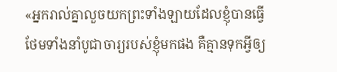«អ្នករាល់គ្នាលួចយកព្រះទាំងឡាយដែលខ្ញុំបានធ្វើ ថែមទាំងនាំបូជាចារ្យរបស់ខ្ញុំមកផង គឺគ្មានទុកអ្វីឲ្យ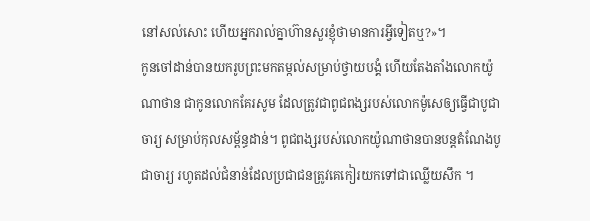នៅសល់សោះ ហើយអ្នករាល់គ្នាហ៊ានសួរខ្ញុំថាមានការអ្វីទៀតឬ?»។
កូនចៅដាន់បានយករូបព្រះមកតម្កល់សម្រាប់ថ្វាយបង្គំ ហើយតែងតាំងលោកយ៉ូណាថាន ជាកូនលោកគែរសូម ដែលត្រូវជាពូជពង្សរបស់លោកម៉ូសេឲ្យធ្វើជាបូជាចារ្យ សម្រាប់កុលសម្ព័ន្ធដាន់។ ពូជពង្សរបស់លោកយ៉ូណាថានបានបន្តតំណែងបូជាចារ្យ រហូតដល់ជំនាន់ដែលប្រជាជនត្រូវគេកៀរយកទៅជាឈ្លើយសឹក ។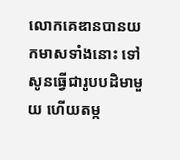លោកគេឌានបានយកមាសទាំងនោះ ទៅសូនធ្វើជារូបបដិមាមួយ ហើយតម្ក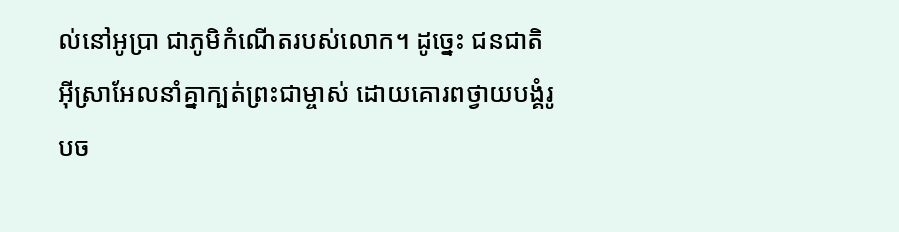ល់នៅអូប្រា ជាភូមិកំណើតរបស់លោក។ ដូច្នេះ ជនជាតិអ៊ីស្រាអែលនាំគ្នាក្បត់ព្រះជាម្ចាស់ ដោយគោរពថ្វាយបង្គំរូបច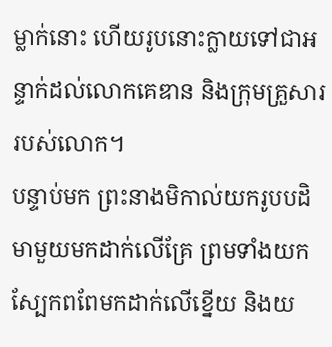ម្លាក់នោះ ហើយរូបនោះក្លាយទៅជាអន្ទាក់ដល់លោកគេឌាន និងក្រុមគ្រួសាររបស់លោក។
បន្ទាប់មក ព្រះនាងមិកាល់យករូបបដិមាមួយមកដាក់លើគ្រែ ព្រមទាំងយកស្បែកពពែមកដាក់លើខ្នើយ និងយ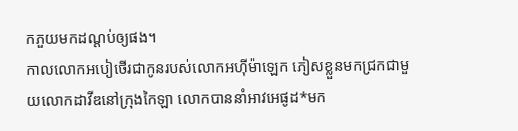កភួយមកដណ្ដប់ឲ្យផង។
កាលលោកអបៀថើរជាកូនរបស់លោកអហ៊ីម៉ាឡេក ភៀសខ្លួនមកជ្រកជាមួយលោកដាវីឌនៅក្រុងកៃឡា លោកបាននាំអាវអេផូដ*មក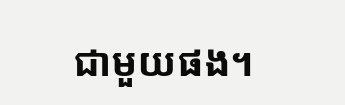ជាមួយផង។